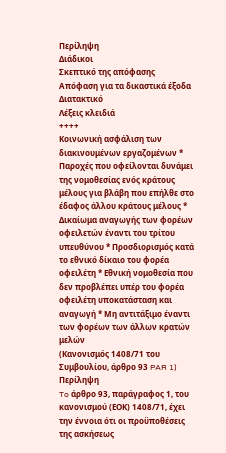Περίληψη
Διάδικοι
Σκεπτικό της απόφασης
Απόφαση για τα δικαστικά έξοδα
Διατακτικό
Λέξεις κλειδιά
++++
Κοινωνική ασφάλιση των διακινουμένων εργαζομένων * Παροχές που οφείλονται δυνάμει της νομοθεσίας ενός κράτους μέλους για βλάβη που επήλθε στο έδαφος άλλου κράτους μέλους * Δικαίωμα αναγωγής των φορέων οφειλετών έναντι του τρίτου υπευθύνου * Προσδιορισμός κατά το εθνικό δίκαιο του φορέα οφειλέτη * Εθνική νομοθεσία που δεν προβλέπει υπέρ του φορέα οφειλέτη υποκατάσταση και αναγωγή * Μη αντιτάξιμο έναντι των φορέων των άλλων κρατών μελών
(Κανονισμός 1408/71 του Συμβουλίου, άρθρο 93 PAR 1)
Περίληψη
To άρθρο 93, παράγραφος 1, του κανονισμού (ΕΟΚ) 1408/71, έχει την έννοια ότι οι προϋποθέσεις της ασκήσεως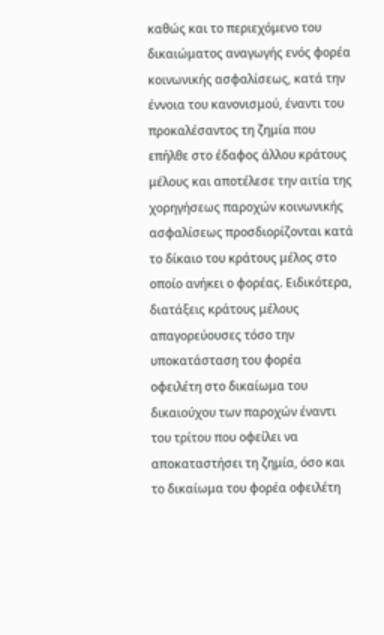καθώς και το περιεχόμενο του δικαιώματος αναγωγής ενός φορέα κοινωνικής ασφαλίσεως, κατά την έννοια του κανονισμού, έναντι του προκαλέσαντος τη ζημία που επήλθε στο έδαφος άλλου κράτους μέλους και αποτέλεσε την αιτία της χορηγήσεως παροχών κοινωνικής ασφαλίσεως προσδιορίζονται κατά το δίκαιο του κράτους μέλος στο οποίο ανήκει ο φορέας. Ειδικότερα, διατάξεις κράτους μέλους απαγορεύουσες τόσο την υποκατάσταση του φορέα οφειλέτη στο δικαίωμα του δικαιούχου των παροχών έναντι του τρίτου που οφείλει να αποκαταστήσει τη ζημία, όσο και το δικαίωμα του φορέα οφειλέτη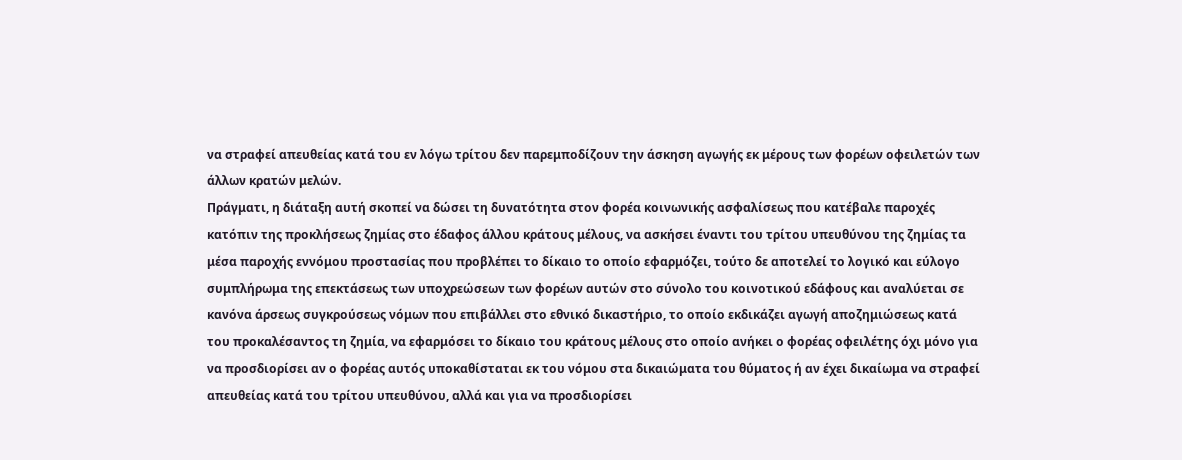να στραφεί απευθείας κατά του εν λόγω τρίτου δεν παρεμποδίζουν την άσκηση αγωγής εκ μέρους των φορέων οφειλετών των άλλων κρατών μελών.
Πράγματι, η διάταξη αυτή σκοπεί να δώσει τη δυνατότητα στον φορέα κοινωνικής ασφαλίσεως που κατέβαλε παροχές κατόπιν της προκλήσεως ζημίας στο έδαφος άλλου κράτους μέλους, να ασκήσει έναντι του τρίτου υπευθύνου της ζημίας τα μέσα παροχής εννόμου προστασίας που προβλέπει το δίκαιο το οποίο εφαρμόζει, τούτο δε αποτελεί το λογικό και εύλογο συμπλήρωμα της επεκτάσεως των υποχρεώσεων των φορέων αυτών στο σύνολο του κοινοτικού εδάφους και αναλύεται σε κανόνα άρσεως συγκρούσεως νόμων που επιβάλλει στο εθνικό δικαστήριο, το οποίο εκδικάζει αγωγή αποζημιώσεως κατά του προκαλέσαντος τη ζημία, να εφαρμόσει το δίκαιο του κράτους μέλους στο οποίο ανήκει ο φορέας οφειλέτης όχι μόνο για να προσδιορίσει αν ο φορέας αυτός υποκαθίσταται εκ του νόμου στα δικαιώματα του θύματος ή αν έχει δικαίωμα να στραφεί απευθείας κατά του τρίτου υπευθύνου, αλλά και για να προσδιορίσει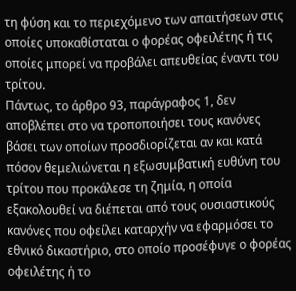τη φύση και το περιεχόμενο των απαιτήσεων στις οποίες υποκαθίσταται ο φορέας οφειλέτης ή τις οποίες μπορεί να προβάλει απευθείας έναντι του τρίτου.
Πάντως, το άρθρο 93, παράγραφος 1, δεν αποβλέπει στο να τροποποιήσει τους κανόνες βάσει των οποίων προσδιορίζεται αν και κατά πόσον θεμελιώνεται η εξωσυμβατική ευθύνη του τρίτου που προκάλεσε τη ζημία, η οποία εξακολουθεί να διέπεται από τους ουσιαστικούς κανόνες που οφείλει καταρχήν να εφαρμόσει το εθνικό δικαστήριο, στο οποίο προσέφυγε ο φορέας οφειλέτης ή το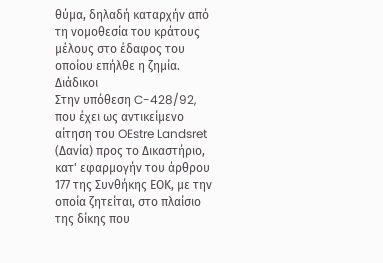θύμα, δηλαδή καταρχήν από τη νομοθεσία του κράτους μέλους στο έδαφος του οποίου επήλθε η ζημία.
Διάδικοι
Στην υπόθεση C-428/92,
που έχει ως αντικείμενο αίτηση του OEstre Landsret (Δανία) προς το Δικαστήριο, κατ' εφαρμογήν του άρθρου 177 της Συνθήκης ΕΟΚ, με την οποία ζητείται, στο πλαίσιο της δίκης που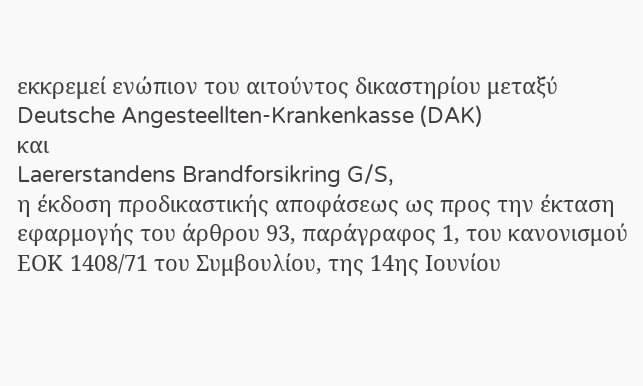εκκρεμεί ενώπιον του αιτούντος δικαστηρίου μεταξύ
Deutsche Angesteellten-Krankenkasse (DAK)
και
Laererstandens Brandforsikring G/S,
η έκδοση προδικαστικής αποφάσεως ως προς την έκταση εφαρμογής του άρθρου 93, παράγραφος 1, του κανονισμού ΕΟΚ 1408/71 του Συμβουλίου, της 14ης Ιουνίου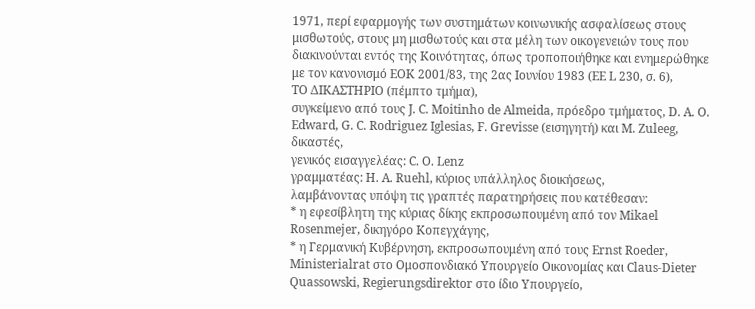1971, περί εφαρμογής των συστημάτων κοινωνικής ασφαλίσεως στους μισθωτούς, στους μη μισθωτούς και στα μέλη των οικογενειών τους που διακινούνται εντός της Κοινότητας, όπως τροποποιήθηκε και ενημερώθηκε με τον κανονισμό ΕΟΚ 2001/83, της 2ας Ιουνίου 1983 (ΕΕ L 230, σ. 6),
ΤΟ ΔΙΚΑΣΤΗΡΙΟ (πέμπτο τμήμα),
συγκείμενο από τους J. C. Moitinho de Almeida, πρόεδρο τμήματος, D. A. O. Edward, G. C. Rodriguez Iglesias, F. Grevisse (εισηγητή) και M. Zuleeg, δικαστές,
γενικός εισαγγελέας: C. O. Lenz
γραμματέας: H. A. Ruehl, κύριος υπάλληλος διοικήσεως,
λαμβάνοντας υπόψη τις γραπτές παρατηρήσεις που κατέθεσαν:
* η εφεσίβλητη της κύριας δίκης εκπροσωπουμένη από τον Mikael Rosenmejer, δικηγόρο Κοπεγχάγης,
* η Γερμανική Κυβέρνηση, εκπροσωπουμένη από τους Ernst Roeder, Ministerialrat στο Ομοσπονδιακό Υπουργείο Οικονομίας και Claus-Dieter Quassowski, Regierungsdirektor στο ίδιο Υπουργείο,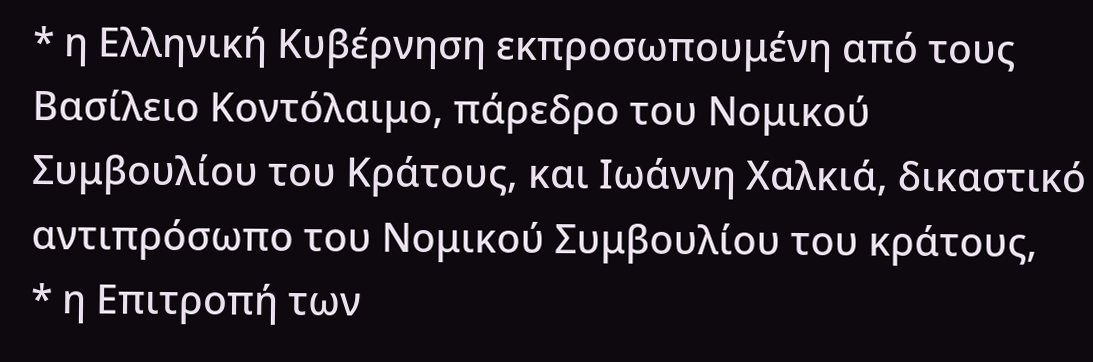* η Ελληνική Κυβέρνηση εκπροσωπουμένη από τους Βασίλειο Κοντόλαιμο, πάρεδρο του Νομικού Συμβουλίου του Κράτους, και Ιωάννη Χαλκιά, δικαστικό αντιπρόσωπο του Νομικού Συμβουλίου του κράτους,
* η Επιτροπή των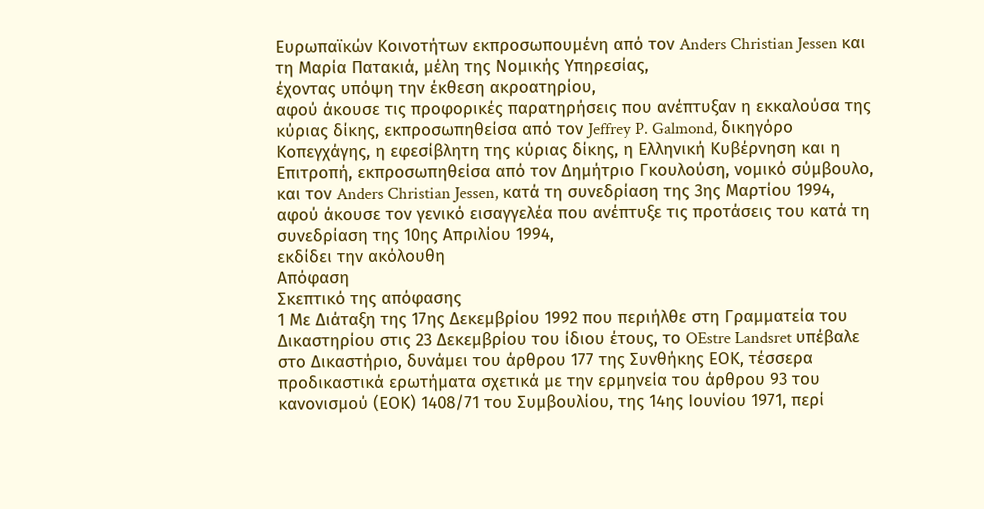Ευρωπαϊκών Κοινοτήτων εκπροσωπουμένη από τον Anders Christian Jessen και τη Μαρία Πατακιά, μέλη της Νομικής Υπηρεσίας,
έχοντας υπόψη την έκθεση ακροατηρίου,
αφού άκουσε τις προφορικές παρατηρήσεις που ανέπτυξαν η εκκαλούσα της κύριας δίκης, εκπροσωπηθείσα από τον Jeffrey P. Galmond, δικηγόρο Κοπεγχάγης, η εφεσίβλητη της κύριας δίκης, η Ελληνική Κυβέρνηση και η Επιτροπή, εκπροσωπηθείσα από τον Δημήτριο Γκουλούση, νομικό σύμβουλο, και τον Anders Christian Jessen, κατά τη συνεδρίαση της 3ης Μαρτίου 1994,
αφού άκουσε τον γενικό εισαγγελέα που ανέπτυξε τις προτάσεις του κατά τη συνεδρίαση της 10ης Απριλίου 1994,
εκδίδει την ακόλουθη
Απόφαση
Σκεπτικό της απόφασης
1 Με Διάταξη της 17ης Δεκεμβρίου 1992 που περιήλθε στη Γραμματεία του Δικαστηρίου στις 23 Δεκεμβρίου του ίδιου έτους, το OEstre Landsret υπέβαλε στο Δικαστήριο, δυνάμει του άρθρου 177 της Συνθήκης ΕΟΚ, τέσσερα προδικαστικά ερωτήματα σχετικά με την ερμηνεία του άρθρου 93 του κανονισμού (ΕΟΚ) 1408/71 του Συμβουλίου, της 14ης Ιουνίου 1971, περί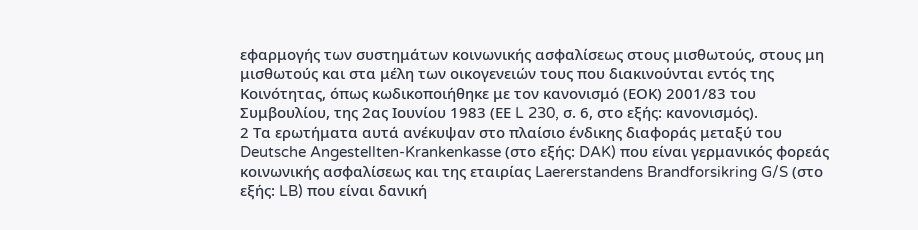εφαρμογής των συστημάτων κοινωνικής ασφαλίσεως στους μισθωτούς, στους μη μισθωτούς και στα μέλη των οικογενειών τους που διακινούνται εντός της Κοινότητας, όπως κωδικοποιήθηκε με τον κανονισμό (ΕΟΚ) 2001/83 του Συμβουλίου, της 2ας Ιουνίου 1983 (ΕΕ L 230, σ. 6, στο εξής: κανονισμός).
2 Τα ερωτήματα αυτά ανέκυψαν στο πλαίσιο ένδικης διαφοράς μεταξύ του Deutsche Angestellten-Krankenkasse (στο εξής: DAK) που είναι γερμανικός φορεάς κοινωνικής ασφαλίσεως και της εταιρίας Laererstandens Brandforsikring G/S (στο εξής: LB) που είναι δανική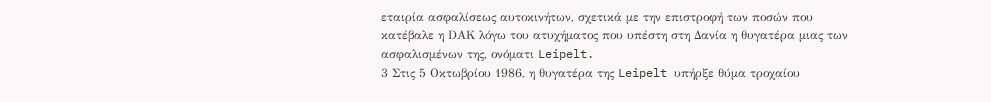εταιρία ασφαλίσεως αυτοκινήτων, σχετικά με την επιστροφή των ποσών που κατέβαλε η DΑΚ λόγω του ατυχήματος που υπέστη στη Δανία η θυγατέρα μιας των ασφαλισμένων της, ονόματι Leipelt.
3 Στις 5 Οκτωβρίου 1986, η θυγατέρα της Leipelt υπήρξε θύμα τροχαίου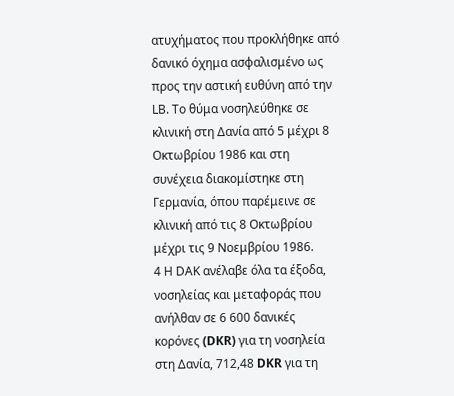ατυχήματος που προκλήθηκε από δανικό όχημα ασφαλισμένο ως προς την αστική ευθύνη από την LΒ. Το θύμα νοσηλεύθηκε σε κλινική στη Δανία από 5 μέχρι 8 Οκτωβρίου 1986 και στη συνέχεια διακομίστηκε στη Γερμανία, όπου παρέμεινε σε κλινική από τις 8 Οκτωβρίου μέχρι τις 9 Νοεμβρίου 1986.
4 Η DΑΚ ανέλαβε όλα τα έξοδα, νοσηλείας και μεταφοράς που ανήλθαν σε 6 600 δανικές κορόνες (DKR) για τη νοσηλεία στη Δανία, 712,48 DKR για τη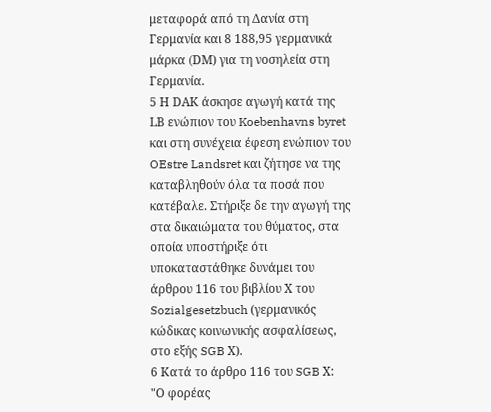μεταφορά από τη Δανία στη Γερμανία και 8 188,95 γερμανικά μάρκα (DΜ) για τη νοσηλεία στη Γερμανία.
5 Η DAΚ άσκησε αγωγή κατά της LΒ ενώπιον του Koebenhavns byret και στη συνέχεια έφεση ενώπιον του OEstre Landsret και ζήτησε να της καταβληθούν όλα τα ποσά που κατέβαλε. Στήριξε δε την αγωγή της στα δικαιώματα του θύματος, στα οποία υποστήριξε ότι υποκαταστάθηκε δυνάμει του άρθρου 116 του βιβλίου Χ του Sozialgesetzbuch (γερμανικός κώδικας κοινωνικής ασφαλίσεως, στο εξής SGB Χ).
6 Κατά το άρθρο 116 του SGB Χ:
"Ο φορέας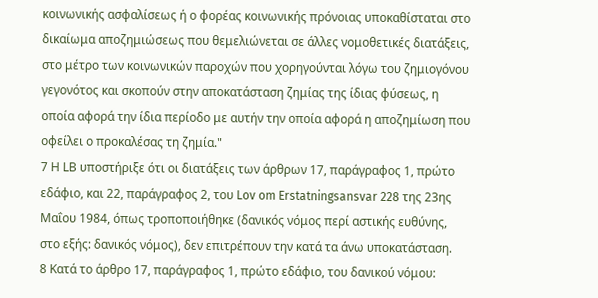κοινωνικής ασφαλίσεως ή ο φορέας κοινωνικής πρόνοιας υποκαθίσταται στο δικαίωμα αποζημιώσεως που θεμελιώνεται σε άλλες νομοθετικές διατάξεις, στο μέτρο των κοινωνικών παροχών που χορηγούνται λόγω του ζημιογόνου γεγονότος και σκοπούν στην αποκατάσταση ζημίας της ίδιας φύσεως, η οποία αφορά την ίδια περίοδο με αυτήν την οποία αφορά η αποζημίωση που οφείλει ο προκαλέσας τη ζημία."
7 Η LΒ υποστήριξε ότι οι διατάξεις των άρθρων 17, παράγραφος 1, πρώτο εδάφιο, και 22, παράγραφος 2, του Lov om Erstatningsansvar 228 της 23ης Μαΐου 1984, όπως τροποποιήθηκε (δανικός νόμος περί αστικής ευθύνης, στο εξής: δανικός νόμος), δεν επιτρέπουν την κατά τα άνω υποκατάσταση.
8 Κατά το άρθρο 17, παράγραφος 1, πρώτο εδάφιο, του δανικού νόμου: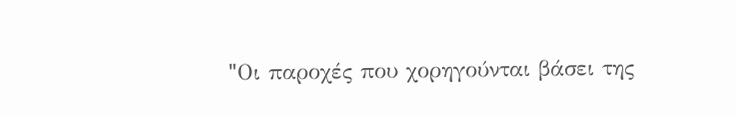"Oι παροχές που χορηγούνται βάσει της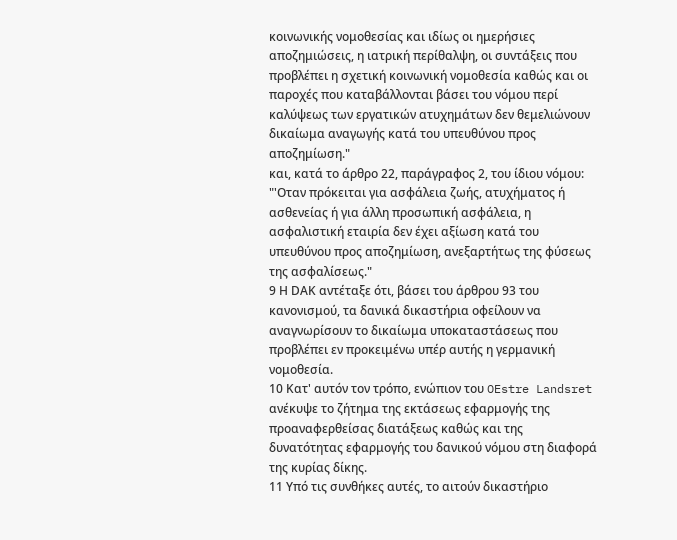κοινωνικής νομοθεσίας και ιδίως οι ημερήσιες αποζημιώσεις, η ιατρική περίθαλψη, οι συντάξεις που προβλέπει η σχετική κοινωνική νομοθεσία καθώς και οι παροχές που καταβάλλονται βάσει του νόμου περί καλύψεως των εργατικών ατυχημάτων δεν θεμελιώνουν δικαίωμα αναγωγής κατά του υπευθύνου προς αποζημίωση."
και, κατά το άρθρο 22, παράγραφος 2, του ίδιου νόμου:
"'Οταν πρόκειται για ασφάλεια ζωής, ατυχήματος ή ασθενείας ή για άλλη προσωπική ασφάλεια, η ασφαλιστική εταιρία δεν έχει αξίωση κατά του υπευθύνου προς αποζημίωση, ανεξαρτήτως της φύσεως της ασφαλίσεως."
9 Η DAΚ αντέταξε ότι, βάσει του άρθρου 93 του κανονισμού, τα δανικά δικαστήρια οφείλουν να αναγνωρίσουν το δικαίωμα υποκαταστάσεως που προβλέπει εν προκειμένω υπέρ αυτής η γερμανική νομοθεσία.
10 Κατ' αυτόν τον τρόπο, ενώπιον του OEstre Landsret ανέκυψε το ζήτημα της εκτάσεως εφαρμογής της προαναφερθείσας διατάξεως καθώς και της δυνατότητας εφαρμογής του δανικού νόμου στη διαφορά της κυρίας δίκης.
11 Υπό τις συνθήκες αυτές, το αιτούν δικαστήριο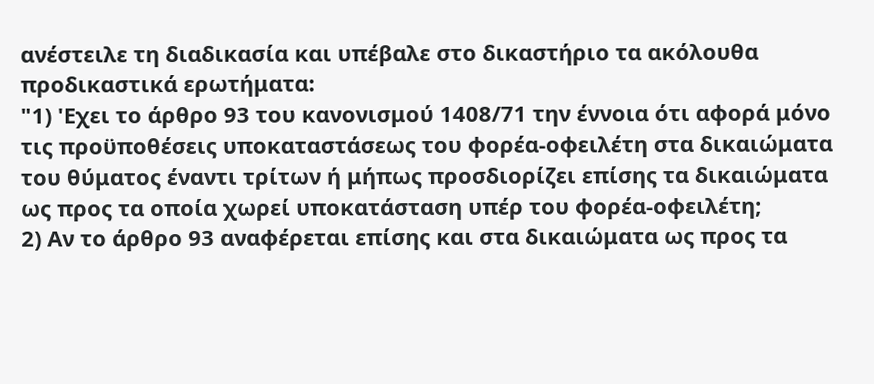ανέστειλε τη διαδικασία και υπέβαλε στο δικαστήριο τα ακόλουθα προδικαστικά ερωτήματα:
"1) 'Εχει το άρθρο 93 του κανονισμού 1408/71 την έννοια ότι αφορά μόνο τις προϋποθέσεις υποκαταστάσεως του φορέα-οφειλέτη στα δικαιώματα του θύματος έναντι τρίτων ή μήπως προσδιορίζει επίσης τα δικαιώματα ως προς τα οποία χωρεί υποκατάσταση υπέρ του φορέα-οφειλέτη;
2) Αν το άρθρο 93 αναφέρεται επίσης και στα δικαιώματα ως προς τα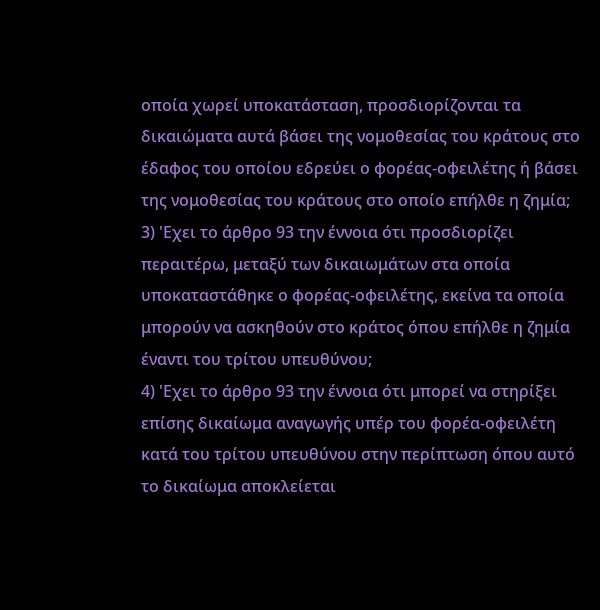οποία χωρεί υποκατάσταση, προσδιορίζονται τα δικαιώματα αυτά βάσει της νομοθεσίας του κράτους στο έδαφος του οποίου εδρεύει ο φορέας-οφειλέτης ή βάσει της νομοθεσίας του κράτους στο οποίο επήλθε η ζημία;
3) 'Εχει το άρθρο 93 την έννοια ότι προσδιορίζει περαιτέρω, μεταξύ των δικαιωμάτων στα οποία υποκαταστάθηκε ο φορέας-οφειλέτης, εκείνα τα οποία μπορούν να ασκηθούν στο κράτος όπου επήλθε η ζημία έναντι του τρίτου υπευθύνου;
4) 'Εχει το άρθρο 93 την έννοια ότι μπορεί να στηρίξει επίσης δικαίωμα αναγωγής υπέρ του φορέα-οφειλέτη κατά του τρίτου υπευθύνου στην περίπτωση όπου αυτό το δικαίωμα αποκλείεται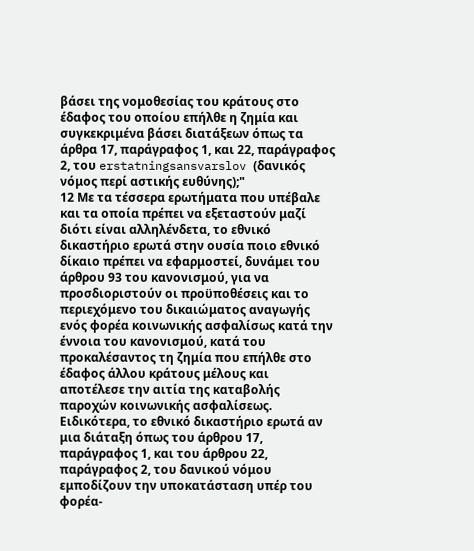βάσει της νομοθεσίας του κράτους στο έδαφος του οποίου επήλθε η ζημία και συγκεκριμένα βάσει διατάξεων όπως τα άρθρα 17, παράγραφος 1, και 22, παράγραφος 2, του erstatningsansvarslov (δανικός νόμος περί αστικής ευθύνης);"
12 Με τα τέσσερα ερωτήματα που υπέβαλε και τα οποία πρέπει να εξεταστούν μαζί διότι είναι αλληλένδετα, το εθνικό δικαστήριο ερωτά στην ουσία ποιο εθνικό δίκαιο πρέπει να εφαρμοστεί, δυνάμει του άρθρου 93 του κανονισμού, για να προσδιοριστούν οι προϋποθέσεις και το περιεχόμενο του δικαιώματος αναγωγής ενός φορέα κοινωνικής ασφαλίσως κατά την έννοια του κανονισμού, κατά του προκαλέσαντος τη ζημία που επήλθε στο έδαφος άλλου κράτους μέλους και αποτέλεσε την αιτία της καταβολής παροχών κοινωνικής ασφαλίσεως. Ειδικότερα, το εθνικό δικαστήριο ερωτά αν μια διάταξη όπως του άρθρου 17, παράγραφος 1, και του άρθρου 22, παράγραφος 2, του δανικού νόμου εμποδίζουν την υποκατάσταση υπέρ του φορέα-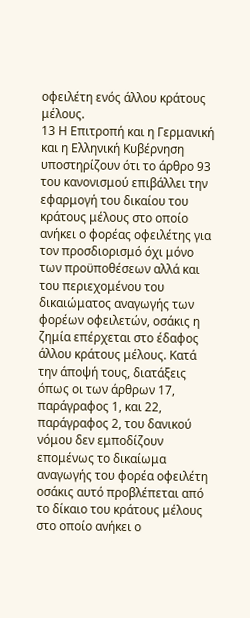οφειλέτη ενός άλλου κράτους μέλους.
13 Η Επιτροπή και η Γερμανική και η Ελληνική Κυβέρνηση υποστηρίζουν ότι το άρθρο 93 του κανονισμού επιβάλλει την εφαρμογή του δικαίου του κράτους μέλους στο οποίο ανήκει ο φορέας οφειλέτης για τον προσδιορισμό όχι μόνο των προϋποθέσεων αλλά και του περιεχομένου του δικαιώματος αναγωγής των φορέων οφειλετών, οσάκις η ζημία επέρχεται στο έδαφος άλλου κράτους μέλους. Κατά την άποψή τους, διατάξεις όπως οι των άρθρων 17, παράγραφος 1, και 22, παράγραφος 2, του δανικού νόμου δεν εμποδίζουν επομένως το δικαίωμα αναγωγής του φορέα οφειλέτη οσάκις αυτό προβλέπεται από το δίκαιο του κράτους μέλους στο οποίο ανήκει ο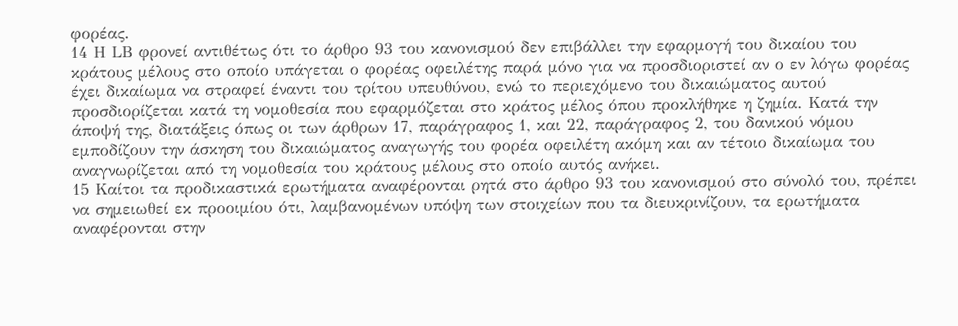φορέας.
14 Η LΒ φρονεί αντιθέτως ότι το άρθρο 93 του κανονισμού δεν επιβάλλει την εφαρμογή του δικαίου του κράτους μέλους στο οποίο υπάγεται ο φορέας οφειλέτης παρά μόνο για να προσδιοριστεί αν ο εν λόγω φορέας έχει δικαίωμα να στραφεί έναντι του τρίτου υπευθύνου, ενώ το περιεχόμενο του δικαιώματος αυτού προσδιορίζεται κατά τη νομοθεσία που εφαρμόζεται στο κράτος μέλος όπου προκλήθηκε η ζημία. Κατά την άποψή της, διατάξεις όπως οι των άρθρων 17, παράγραφος 1, και 22, παράγραφος 2, του δανικού νόμου εμποδίζουν την άσκηση του δικαιώματος αναγωγής του φορέα οφειλέτη ακόμη και αν τέτοιο δικαίωμα του αναγνωρίζεται από τη νομοθεσία του κράτους μέλους στο οποίο αυτός ανήκει.
15 Καίτοι τα προδικαστικά ερωτήματα αναφέρονται ρητά στο άρθρο 93 του κανονισμού στο σύνολό του, πρέπει να σημειωθεί εκ προοιμίου ότι, λαμβανομένων υπόψη των στοιχείων που τα διευκρινίζουν, τα ερωτήματα αναφέρονται στην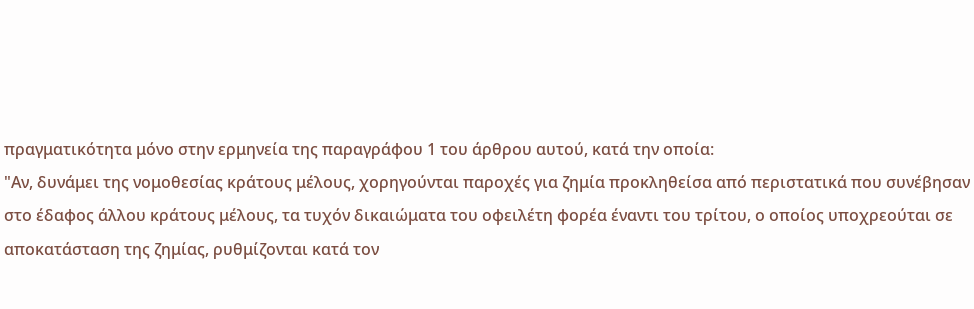πραγματικότητα μόνο στην ερμηνεία της παραγράφου 1 του άρθρου αυτού, κατά την οποία:
"Αν, δυνάμει της νομοθεσίας κράτους μέλους, χορηγούνται παροχές για ζημία προκληθείσα από περιστατικά που συνέβησαν στο έδαφος άλλου κράτους μέλους, τα τυχόν δικαιώματα του οφειλέτη φορέα έναντι του τρίτου, ο οποίος υποχρεούται σε αποκατάσταση της ζημίας, ρυθμίζονται κατά τον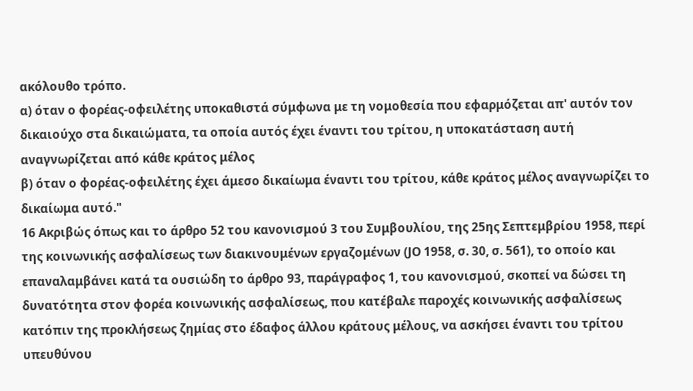ακόλουθο τρόπο.
α) όταν ο φορέας-οφειλέτης υποκαθιστά σύμφωνα με τη νομοθεσία που εφαρμόζεται απ' αυτόν τον δικαιούχο στα δικαιώματα, τα οποία αυτός έχει έναντι του τρίτου, η υποκατάσταση αυτή αναγνωρίζεται από κάθε κράτος μέλος
β) όταν ο φορέας-οφειλέτης έχει άμεσο δικαίωμα έναντι του τρίτου, κάθε κράτος μέλος αναγνωρίζει το δικαίωμα αυτό."
16 Ακριβώς όπως και το άρθρο 52 του κανονισμού 3 του Συμβουλίου, της 25ης Σεπτεμβρίου 1958, περί της κοινωνικής ασφαλίσεως των διακινουμένων εργαζομένων (JO 1958, σ. 30, σ. 561), το οποίο και επαναλαμβάνει κατά τα ουσιώδη το άρθρο 93, παράγραφος 1, του κανονισμού, σκοπεί να δώσει τη δυνατότητα στον φορέα κοινωνικής ασφαλίσεως, που κατέβαλε παροχές κοινωνικής ασφαλίσεως κατόπιν της προκλήσεως ζημίας στο έδαφος άλλου κράτους μέλους, να ασκήσει έναντι του τρίτου υπευθύνου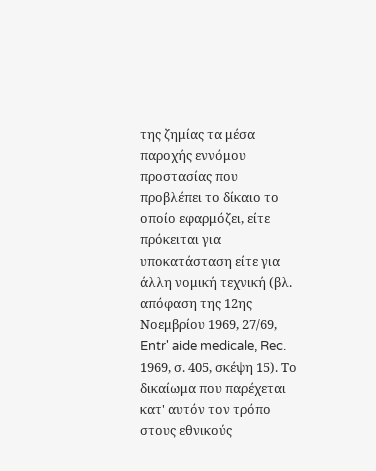της ζημίας τα μέσα παροχής εννόμου προστασίας που προβλέπει το δίκαιο το οποίο εφαρμόζει, είτε πρόκειται για υποκατάσταση είτε για άλλη νομική τεχνική (βλ. απόφαση της 12ης Νοεμβρίου 1969, 27/69, Entr' aide medicale, Rec. 1969, σ. 405, σκέψη 15). Το δικαίωμα που παρέχεται κατ' αυτόν τον τρόπο στους εθνικούς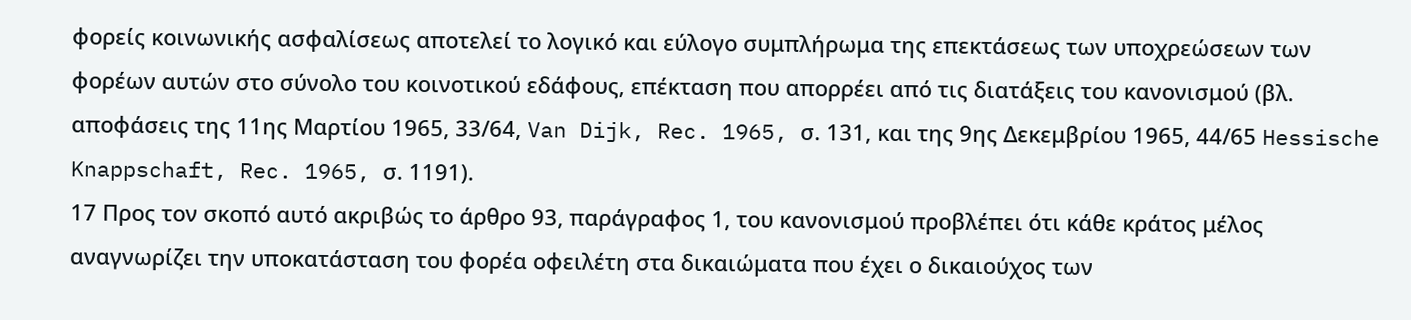φορείς κοινωνικής ασφαλίσεως αποτελεί το λογικό και εύλογο συμπλήρωμα της επεκτάσεως των υποχρεώσεων των φορέων αυτών στο σύνολο του κοινοτικού εδάφους, επέκταση που απορρέει από τις διατάξεις του κανονισμού (βλ. αποφάσεις της 11ης Μαρτίου 1965, 33/64, Van Dijk, Rec. 1965, σ. 131, και της 9ης Δεκεμβρίου 1965, 44/65 Hessische Knappschaft, Rec. 1965, σ. 1191).
17 Προς τον σκοπό αυτό ακριβώς το άρθρο 93, παράγραφος 1, του κανονισμού προβλέπει ότι κάθε κράτος μέλος αναγνωρίζει την υποκατάσταση του φορέα οφειλέτη στα δικαιώματα που έχει ο δικαιούχος των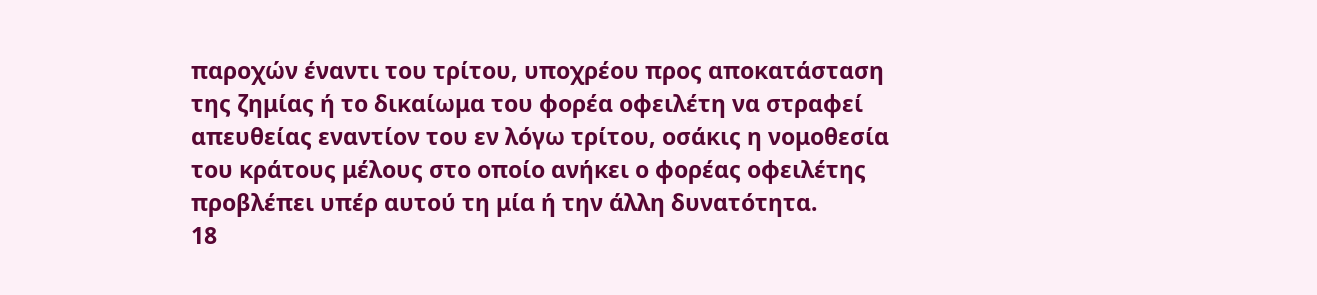παροχών έναντι του τρίτου, υποχρέου προς αποκατάσταση της ζημίας ή το δικαίωμα του φορέα οφειλέτη να στραφεί απευθείας εναντίον του εν λόγω τρίτου, οσάκις η νομοθεσία του κράτους μέλους στο οποίο ανήκει ο φορέας οφειλέτης προβλέπει υπέρ αυτού τη μία ή την άλλη δυνατότητα.
18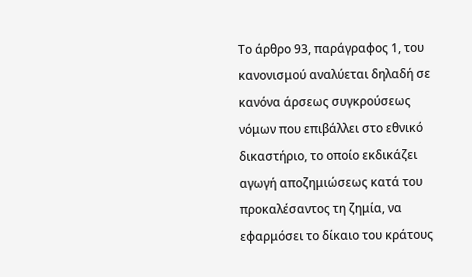Το άρθρο 93, παράγραφος 1, του κανονισμού αναλύεται δηλαδή σε κανόνα άρσεως συγκρούσεως νόμων που επιβάλλει στο εθνικό δικαστήριο, το οποίο εκδικάζει αγωγή αποζημιώσεως κατά του προκαλέσαντος τη ζημία, να εφαρμόσει το δίκαιο του κράτους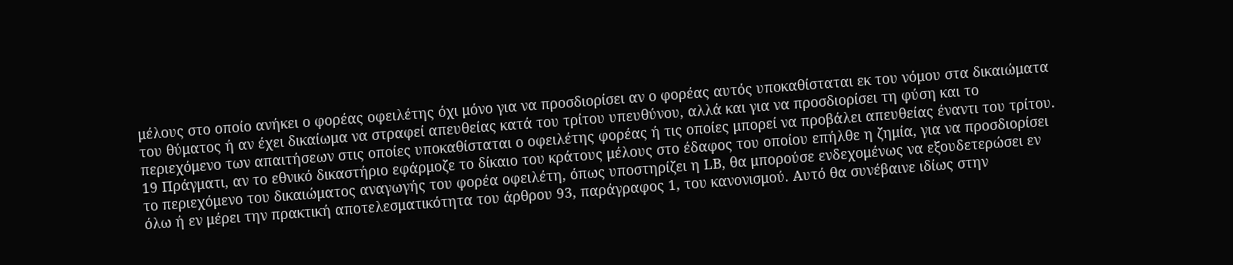μέλους στο οποίο ανήκει ο φορέας οφειλέτης όχι μόνο για να προσδιορίσει αν ο φορέας αυτός υποκαθίσταται εκ του νόμου στα δικαιώματα του θύματος ή αν έχει δικαίωμα να στραφεί απευθείας κατά του τρίτου υπευθύνου, αλλά και για να προσδιορίσει τη φύση και το περιεχόμενο των απαιτήσεων στις οποίες υποκαθίσταται ο οφειλέτης φορέας ή τις οποίες μπορεί να προβάλει απευθείας έναντι του τρίτου.
19 Πράγματι, αν το εθνικό δικαστήριο εφάρμοζε το δίκαιο του κράτους μέλους στο έδαφος του οποίου επήλθε η ζημία, για να προσδιορίσει το περιεχόμενο του δικαιώματος αναγωγής του φορέα οφειλέτη, όπως υποστηρίζει η LΒ, θα μπορούσε ενδεχομένως να εξουδετερώσει εν όλω ή εν μέρει την πρακτική αποτελεσματικότητα του άρθρου 93, παράγραφος 1, του κανονισμού. Αυτό θα συνέβαινε ιδίως στην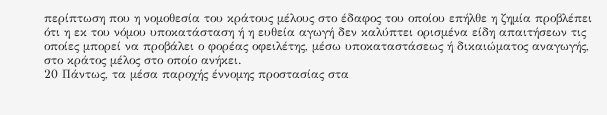περίπτωση που η νομοθεσία του κράτους μέλους στο έδαφος του οποίου επήλθε η ζημία προβλέπει ότι η εκ του νόμου υποκατάσταση ή η ευθεία αγωγή δεν καλύπτει ορισμένα είδη απαιτήσεων τις οποίες μπορεί να προβάλει ο φορέας οφειλέτης, μέσω υποκαταστάσεως ή δικαιώματος αναγωγής, στο κράτος μέλος στο οποίο ανήκει.
20 Πάντως, τα μέσα παροχής έννομης προστασίας στα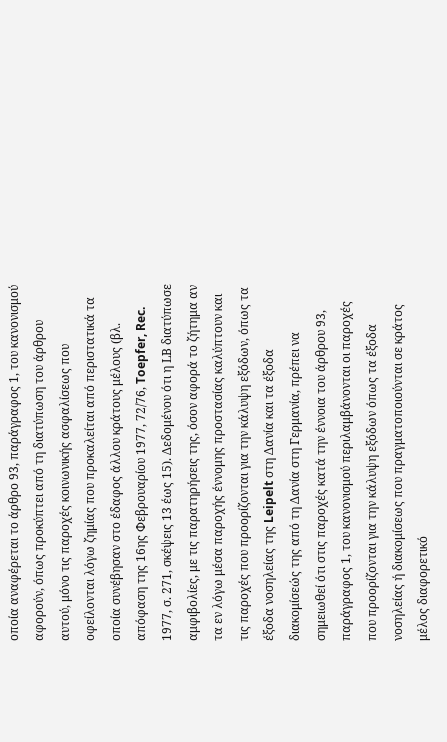οποία αναφέρεται το άρθρο 93, παράγραφος 1, του κανονισμού αφορούν, όπως προκύπτει από τη διατύπωση του άρθρου αυτού, μόνο τις παροχές κοινωνικής ασφαλίσεως που οφείλονται λόγω ζημίας που προκαλείται από περιστατικά τα οποία συνέβησαν στο έδαφος άλλου κράτους μέλους (βλ. απόφαση της 16ης Φεβρουαρίου 1977, 72/76, Toepfer, Rec. 1977, σ. 271, σκέψεις 13 έως 15). Δεδομένου ότι η LΒ διατύπωσε αμφιβολίες, με τις παρατηρήσεις της, όσον αφορά το ζήτημα αν τα εν λόγω μέσα παροχής έννομης προστασίας καλύπτουν και τις παροχές που προορίζονται για την κάλυψη εξόδων, όπως τα έξοδα νοσηλείας της Leipelt στη Δανία και τα έξοδα διακομίσεώς της από τη Δανία στη Γερμανία, πρέπει να σημειωθεί ότι στις παροχές κατά την έννοια του άρθρου 93, παράγραφος 1, του κανονισμού περιλαμβάνονται οι παροχές που προορίζονται για την κάλυψη εξόδων όπως τα έξοδα νοσηλείας ή διακομίσεως που πραγματοποιούνται σε κράτος μέλος διαφορετικό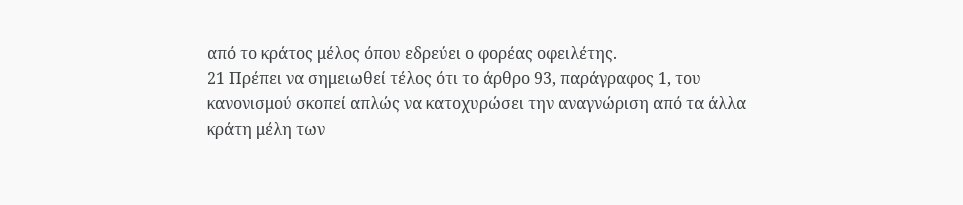από το κράτος μέλος όπου εδρεύει ο φορέας οφειλέτης.
21 Πρέπει να σημειωθεί τέλος ότι το άρθρο 93, παράγραφος 1, του κανονισμού σκοπεί απλώς να κατοχυρώσει την αναγνώριση από τα άλλα κράτη μέλη των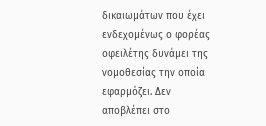δικαιωμάτων που έχει ενδεχομένως ο φορέας οφειλέτης δυνάμει της νομοθεσίας την οποία εφαρμόζει. Δεν αποβλέπει στο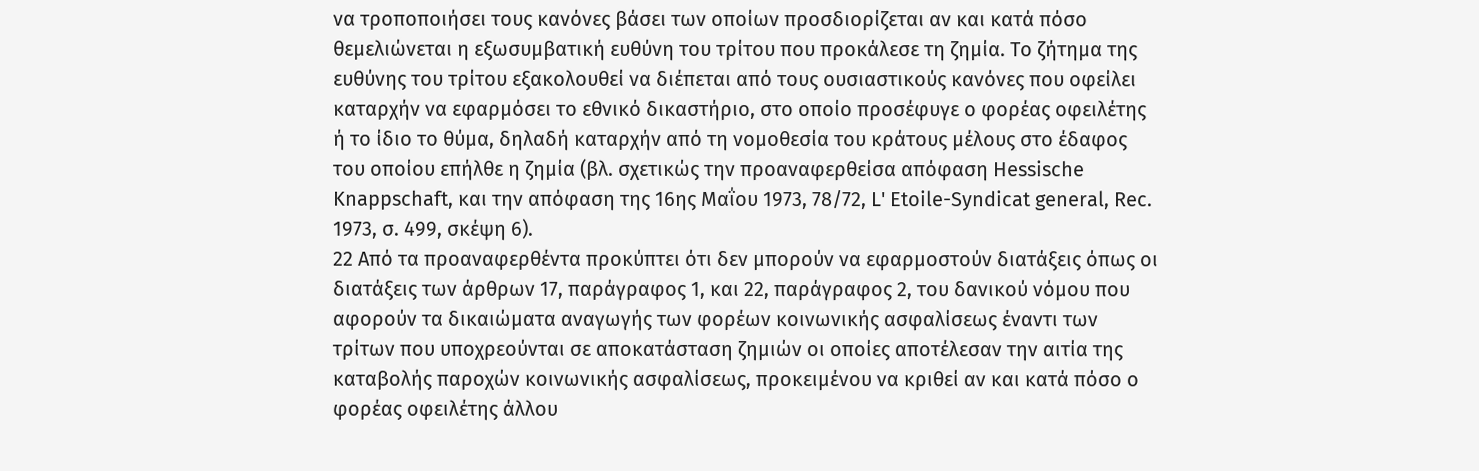να τροποποιήσει τους κανόνες βάσει των οποίων προσδιορίζεται αν και κατά πόσο θεμελιώνεται η εξωσυμβατική ευθύνη του τρίτου που προκάλεσε τη ζημία. Το ζήτημα της ευθύνης του τρίτου εξακολουθεί να διέπεται από τους ουσιαστικούς κανόνες που οφείλει καταρχήν να εφαρμόσει το εθνικό δικαστήριο, στο οποίο προσέφυγε ο φορέας οφειλέτης ή το ίδιο το θύμα, δηλαδή καταρχήν από τη νομοθεσία του κράτους μέλους στο έδαφος του οποίου επήλθε η ζημία (βλ. σχετικώς την προαναφερθείσα απόφαση Hessische Knappschaft, και την απόφαση της 16ης Μαΐου 1973, 78/72, L' Etoile-Syndicat general, Rec. 1973, σ. 499, σκέψη 6).
22 Από τα προαναφερθέντα προκύπτει ότι δεν μπορούν να εφαρμοστούν διατάξεις όπως οι διατάξεις των άρθρων 17, παράγραφος 1, και 22, παράγραφος 2, του δανικού νόμου που αφορούν τα δικαιώματα αναγωγής των φορέων κοινωνικής ασφαλίσεως έναντι των τρίτων που υποχρεούνται σε αποκατάσταση ζημιών οι οποίες αποτέλεσαν την αιτία της καταβολής παροχών κοινωνικής ασφαλίσεως, προκειμένου να κριθεί αν και κατά πόσο ο φορέας οφειλέτης άλλου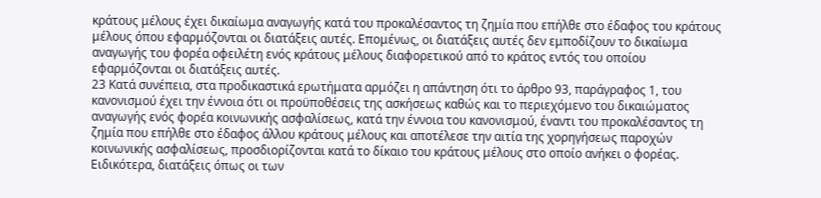κράτους μέλους έχει δικαίωμα αναγωγής κατά του προκαλέσαντος τη ζημία που επήλθε στο έδαφος του κράτους μέλους όπου εφαρμόζονται οι διατάξεις αυτές. Επομένως, οι διατάξεις αυτές δεν εμποδίζουν το δικαίωμα αναγωγής του φορέα οφειλέτη ενός κράτους μέλους διαφορετικού από το κράτος εντός του οποίου εφαρμόζονται οι διατάξεις αυτές.
23 Κατά συνέπεια, στα προδικαστικά ερωτήματα αρμόζει η απάντηση ότι το άρθρο 93, παράγραφος 1, του κανονισμού έχει την έννοια ότι οι προϋποθέσεις της ασκήσεως καθώς και το περιεχόμενο του δικαιώματος αναγωγής ενός φορέα κοινωνικής ασφαλίσεως, κατά την έννοια του κανονισμού, έναντι του προκαλέσαντος τη ζημία που επήλθε στο έδαφος άλλου κράτους μέλους και αποτέλεσε την αιτία της χορηγήσεως παροχών κοινωνικής ασφαλίσεως, προσδιορίζονται κατά το δίκαιο του κράτους μέλους στο οποίο ανήκει ο φορέας. Ειδικότερα, διατάξεις όπως οι των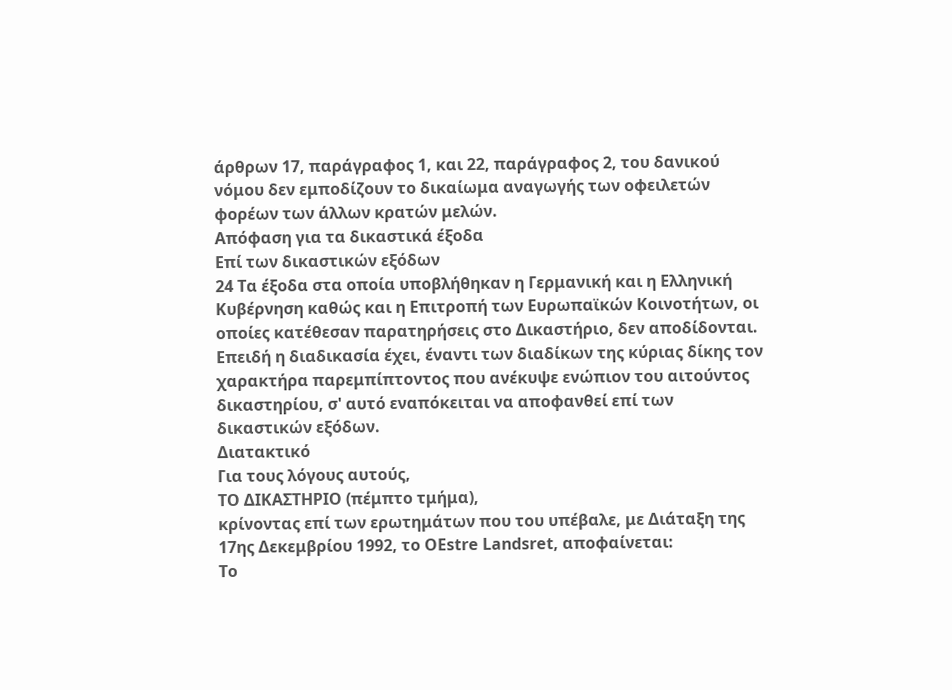άρθρων 17, παράγραφος 1, και 22, παράγραφος 2, του δανικού νόμου δεν εμποδίζουν το δικαίωμα αναγωγής των οφειλετών φορέων των άλλων κρατών μελών.
Απόφαση για τα δικαστικά έξοδα
Επί των δικαστικών εξόδων
24 Τα έξοδα στα οποία υποβλήθηκαν η Γερμανική και η Ελληνική Κυβέρνηση καθώς και η Επιτροπή των Ευρωπαϊκών Κοινοτήτων, οι οποίες κατέθεσαν παρατηρήσεις στο Δικαστήριο, δεν αποδίδονται. Επειδή η διαδικασία έχει, έναντι των διαδίκων της κύριας δίκης τον χαρακτήρα παρεμπίπτοντος που ανέκυψε ενώπιον του αιτούντος δικαστηρίου, σ' αυτό εναπόκειται να αποφανθεί επί των δικαστικών εξόδων.
Διατακτικό
Για τους λόγους αυτούς,
ΤΟ ΔΙΚΑΣΤΗΡΙΟ (πέμπτο τμήμα),
κρίνοντας επί των ερωτημάτων που του υπέβαλε, με Διάταξη της 17ης Δεκεμβρίου 1992, το OEstre Landsret, αποφαίνεται:
To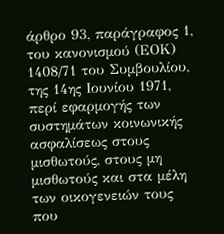άρθρο 93, παράγραφος 1, του κανονισμού (ΕΟΚ) 1408/71 του Συμβουλίου, της 14ης Ιουνίου 1971, περί εφαρμογής των συστημάτων κοινωνικής ασφαλίσεως στους μισθωτούς, στους μη μισθωτούς και στα μέλη των οικογενειών τους που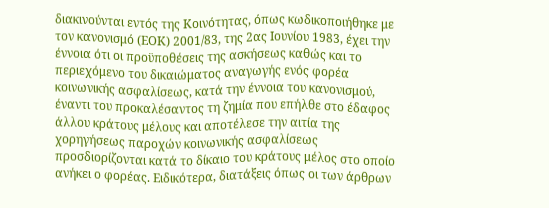διακινούνται εντός της Κοινότητας, όπως κωδικοποιήθηκε με τον κανονισμό (ΕΟΚ) 2001/83, της 2ας Ιουνίου 1983, έχει την έννοια ότι οι προϋποθέσεις της ασκήσεως καθώς και το περιεχόμενο του δικαιώματος αναγωγής ενός φορέα κοινωνικής ασφαλίσεως, κατά την έννοια του κανονισμού, έναντι του προκαλέσαντος τη ζημία που επήλθε στο έδαφος άλλου κράτους μέλους και αποτέλεσε την αιτία της χορηγήσεως παροχών κοινωνικής ασφαλίσεως προσδιορίζονται κατά το δίκαιο του κράτους μέλος στο οποίο ανήκει ο φορέας. Ειδικότερα, διατάξεις όπως οι των άρθρων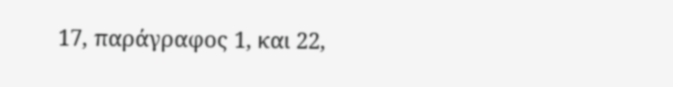17, παράγραφος 1, και 22,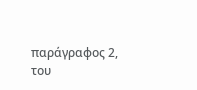παράγραφος 2, του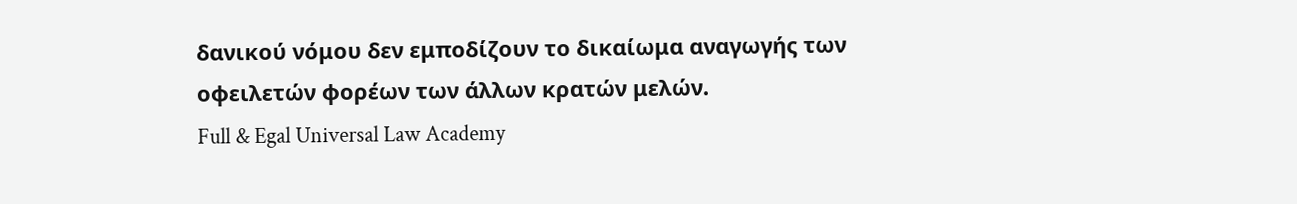δανικού νόμου δεν εμποδίζουν το δικαίωμα αναγωγής των οφειλετών φορέων των άλλων κρατών μελών.
Full & Egal Universal Law Academy